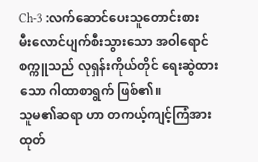Ch-3 :လက်ဆောင်ပေးသူတောင်းစား
မီးလောင်ပျက်စီးသွားသော အဝါရောင်စက္ကူသည် လုရှန်းကိုယ်တိုင် ရေးဆွဲထားသော ဂါထာစာရွက် ဖြစ်၏။
သူမ၏ဆရာ ဟာ တကယ့်ကျင့်ကြံအားထုတ်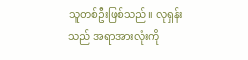သူတစ်ဦးဖြစ်သည်။ လုရှန်း သည် အရာအားလုံးကို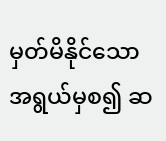မှတ်မိနိုင်သော အရွယ်မှစ၍ ဆ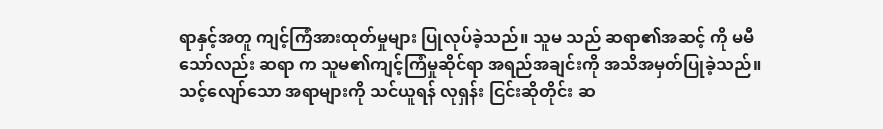ရာနှင့်အတူ ကျင့်ကြံအားထုတ်မှုများ ပြုလုပ်ခဲ့သည်။ သူမ သည် ဆရာ၏အဆင့် ကို မမီသော်လည်း ဆရာ က သူမ၏ကျင့်ကြံမှုဆိုင်ရာ အရည်အချင်းကို အသိအမှတ်ပြုခဲ့သည်။
သင့်လျော်သော အရာများကို သင်ယူရန် လုရှန်း ငြင်းဆိုတိုင်း ဆ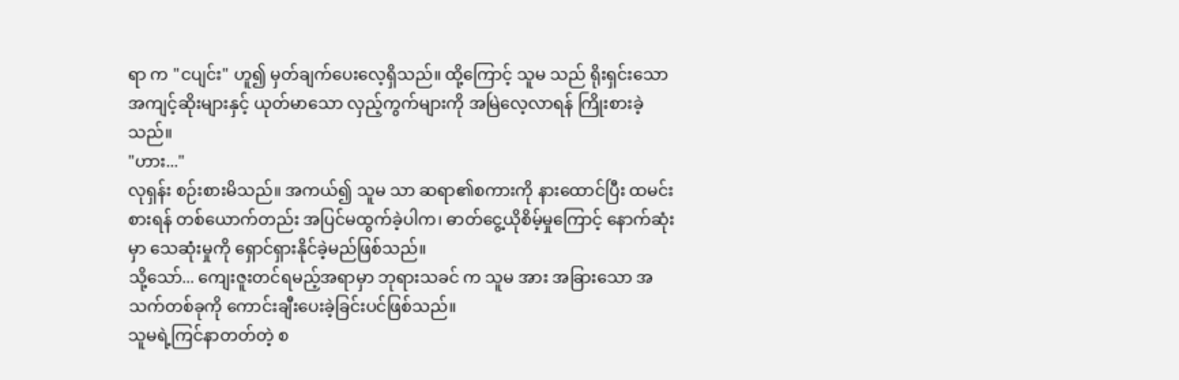ရာ က "ငပျင်း" ဟူ၍ မှတ်ချက်ပေးလေ့ရှိသည်။ ထို့ကြောင့် သူမ သည် ရိုးရှင်းသော အကျင့်ဆိုးများနှင့် ယုတ်မာသော လှည့်ကွက်များကို အမြဲလေ့လာရန် ကြိုးစားခဲ့သည်။
"ဟား..."
လုရှန်း စဉ်းစားမိသည်။ အကယ်၍ သူမ သာ ဆရာ၏စကားကို နားထောင်ပြီး ထမင်းစားရန် တစ်ယောက်တည်း အပြင်မထွက်ခဲ့ပါက၊ ဓာတ်ငွေ့ယိုစိမ့်မှုကြောင့် နောက်ဆုံးမှာ သေဆုံးမှုကို ရှောင်ရှားနိုင်ခဲ့မည်ဖြစ်သည်။
သို့သော်... ကျေးဇူးတင်ရမည့်အရာမှာ ဘုရားသခင် က သူမ အား အခြားသော အသက်တစ်ခုကို ကောင်းချီးပေးခဲ့ခြင်းပင်ဖြစ်သည်။
သူမရဲ့ကြင်နာတတ်တဲ့ စ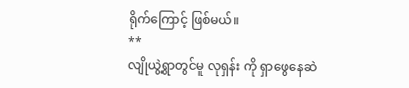ရိုက်ကြောင့် ဖြစ်မယ်။
**
လျိုယွဲ့ရွာတွင်မူ လုရှန်း ကို ရှာဖွေနေဆဲ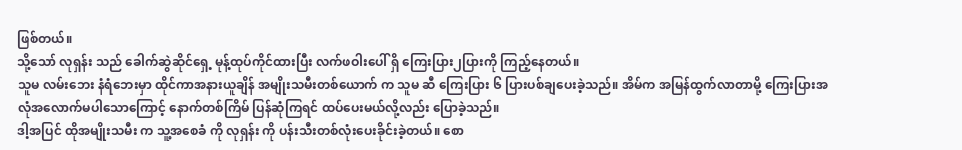ဖြစ်တယ်။
သို့သော် လုရှန်း သည် ခေါက်ဆွဲဆိုင်ရှေ့ မုန့်ထုပ်ကိုင်ထားပြီး လက်ဖဝါးပေါ် ရှိ ကြေးပြား၂ပြားကို ကြည့်နေတယ်။
သူမ လမ်းဘေး နံရံဘေးမှာ ထိုင်ကာအနားယူချိန် အမျိုးသမီးတစ်ယောက် က သူမ ဆီ ကြေးပြား ၆ ပြားပစ်ချပေးခဲ့သည်။ အိမ်က အမြန်ထွက်လာတာမို့ ကြေးပြားအလုံအလောက်မပါသောကြောင့် နောက်တစ်ကြိမ် ပြန်ဆုံကြရင် ထပ်ပေးမယ်လို့လည်း ပြောခဲ့သည်။
ဒါ့အပြင် ထိုအမျိုးသမီး က သူ့အစေခံ ကို လုရှန်း ကို ပန်းသီးတစ်လုံးပေးခိုင်းခဲ့တယ်။ စော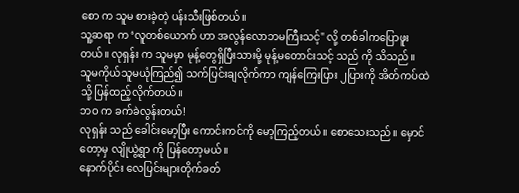စော က သူမ စားခဲ့တဲ့ ပန်းသီးဖြစ်တယ်။
သူ့ဆရာ က ‘လူတစ်ယောက် ဟာ အလွန်လောဘမကြီးသင့်" လို့ တစ်ခါကပြောဖူးတယ်။ လုရှန်း က သူမမှာ မုန့်တွေရှိပြီးသားမို့ မုန့်မတောင်းသင့် သည် ကို သိသည်။
သူမကိုယ်သူမယုံကြည်၍ သက်ပြင်းချလိုက်ကာ ကျန်ကြေးပြား ၂ပြားကို အိတ်ကပ်ထဲသို့ ပြန်ထည့်လိုက်တယ်။
ဘဝ က ခက်ခဲလွန်းတယ်!
လုရှန်း သည် ခေါင်းမော့ပြီး ကောင်းကင်ကို မော့ကြည့်တယ်။ စောသေးသည်။ မှောင်တော့မှ လျိုယွဲ့ရွာ ကို ပြန်တော့မယ်။
နောက်ပိုင်း လေပြင်းများတိုက်ခတ်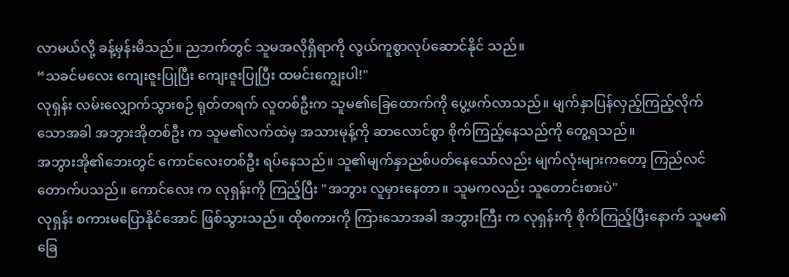လာမယ်လို့ ခန့်မှန်းမိသည်။ ညဘက်တွင် သူမအလိုရှိရာကို လွယ်ကူစွာလုပ်ဆောင်နိုင် သည်။
“သခင်မလေး ကျေးဇူးပြုပြီး ကျေးဇူးပြုပြီး ထမင်းကျွေးပါ!"
လုရှန်း လမ်းလျှောက်သွားစဉ် ရုတ်တရက် လူတစ်ဦးက သူမ၏ခြေထောက်ကို ပွေ့ဖက်လာသည်။ မျက်နှာပြန်လှည့်ကြည့်လိုက်သောအခါ အဘွားအိုတစ်ဦး က သူမ၏လက်ထဲမှ အသားမုန့်ကို ဆာလောင်စွာ စိုက်ကြည့်နေသည်ကို တွေ့ရသည်။
အဘွားအို၏ဘေးတွင် ကောင်လေးတစ်ဦး ရပ်နေသည်။ သူ၏မျက်နှာညစ်ပတ်နေသော်လည်း မျက်လုံးများကတော့ ကြည်လင်တောက်ပသည်။ ကောင်လေး က လုရှန်းကို ကြည့်ပြီး "အဘွား လူမှားနေတာ။ သူမကလည်း သူတောင်းစားပဲ"
လုရှန်း စကားမပြောနိုင်အောင် ဖြစ်သွားသည်။ ထိုစကားကို ကြားသောအခါ အဘွားကြီး က လုရှန်းကို စိုက်ကြည့်ပြီးနောက် သူမ၏ခြေ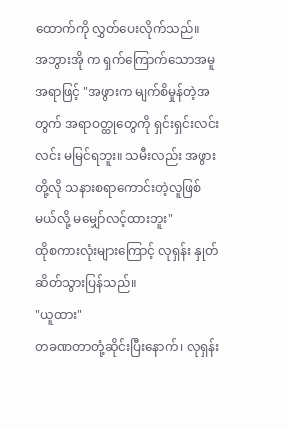ထောက်ကို လွှတ်ပေးလိုက်သည်။
အဘွားအို က ရှက်ကြောက်သောအမူအရာဖြင့် "အဖွားက မျက်စိမှုန်တဲ့အတွက် အရာဝတ္ထုတွေကို ရှင်းရှင်းလင်းလင်း မမြင်ရဘူး။ သမီးလည်း အဖွားတို့လို သနားစရာကောင်းတဲ့လူဖြစ်မယ်လို့ မမျှော်လင့်ထားဘူး"
ထိုစကားလုံးများကြောင့် လုရှန်း နှုတ်ဆိတ်သွားပြန်သည်။
"ယူထား"
တခဏတာတုံ့ဆိုင်းပြီးနောက်၊ လုရှန်း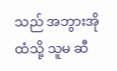သည် အဘွားအိုထံသို့ သူမ ဆီ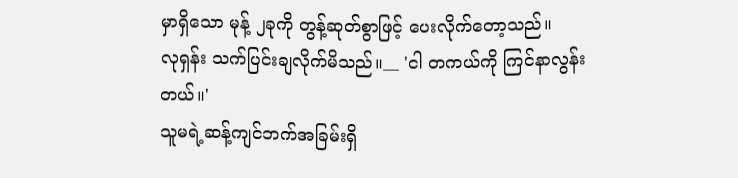မှာရှိသော မုန့် ၂ခုကို တွန့်ဆုတ်စွာဖြင့် ပေးလိုက်တော့သည်။
လုရှန်း သက်ပြင်းချလိုက်မိသည်။__ 'ငါ တကယ်ကို ကြင်နာလွန်းတယ်။'
သူမရဲ့ဆန့်ကျင်ဘက်အခြမ်းရှိ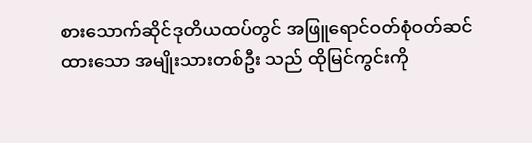စားသောက်ဆိုင်ဒုတိယထပ်တွင် အဖြူရောင်ဝတ်စုံဝတ်ဆင်ထားသော အမျိုးသားတစ်ဦး သည် ထိုမြင်ကွင်းကို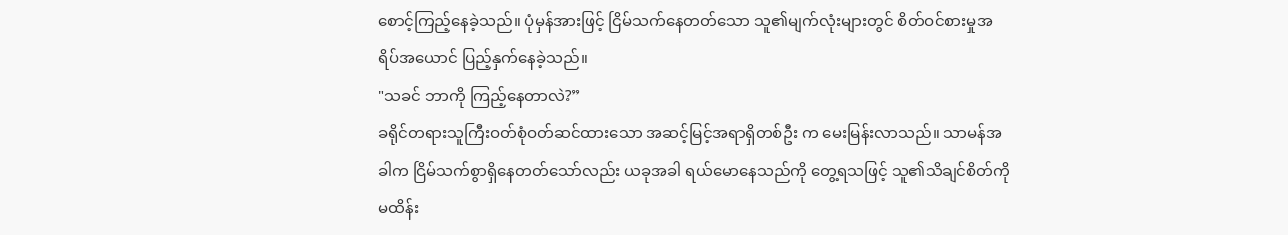စောင့်ကြည့်နေခဲ့သည်။ ပုံမှန်အားဖြင့် ငြိမ်သက်နေတတ်သော သူ၏မျက်လုံးများတွင် စိတ်ဝင်စားမှုအရိပ်အယောင် ပြည့်နှက်နေခဲ့သည်။
"သခင် ဘာကို ကြည့်နေတာလဲ?”
ခရိုင်တရားသူကြီးဝတ်စုံဝတ်ဆင်ထားသော အဆင့်မြင့်အရာရှိတစ်ဦး က မေးမြန်းလာသည်။ သာမန်အခါက ငြိမ်သက်စွာရှိနေတတ်သော်လည်း ယခုအခါ ရယ်မောနေသည်ကို တွေ့ရသဖြင့် သူ၏သိချင်စိတ်ကို မထိန်း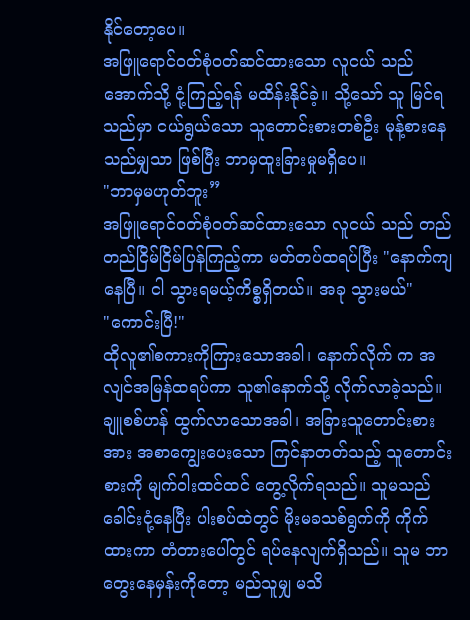နိုင်တော့ပေ။
အဖြူရောင်ဝတ်စုံဝတ်ဆင်ထားသော လူငယ် သည် အောက်သို့ ငုံ့ကြည့်ရန် မထိန်းနိုင်ခဲ့။ သို့သော် သူ မြင်ရသည်မှာ ငယ်ရွယ်သော သူတောင်းစားတစ်ဦး မုန့်စားနေသည်မျှသာ ဖြစ်ပြီး ဘာမှထူးခြားမှုမရှိပေ။
"ဘာမှမဟုတ်ဘူး”
အဖြူရောင်ဝတ်စုံဝတ်ဆင်ထားသော လူငယ် သည် တည်တည်ငြိမ်ငြိမ်ပြန်ကြည့်ကာ မတ်တပ်ထရပ်ပြီး "နောက်ကျနေပြီ။ ငါ သွားရမယ့်ကိစ္စရှိတယ်။ အခု သွားမယ်"
"ကောင်းပြီ!"
ထိုလူ၏စကားကိုကြားသောအခါ၊ နောက်လိုက် က အလျင်အမြန်ထရပ်ကာ သူ၏နောက်သို့ လိုက်လာခဲ့သည်။
ချူစစ်ဟန် ထွက်လာသောအခါ၊ အခြားသူတောင်းစားအား အစာကျွေးပေးသော ကြင်နာတတ်သည့် သူတောင်းစားကို မျက်ဝါးထင်ထင် တွေ့လိုက်ရသည်။ သူမသည် ခေါင်းငုံ့နေပြီး ပါးစပ်ထဲတွင် မိုးမခသစ်ရွက်ကို ကိုက်ထားကာ တံတားပေါ်တွင် ရပ်နေလျက်ရှိသည်။ သူမ ဘာတွေးနေမှန်းကိုတော့ မည်သူမျှ မသိ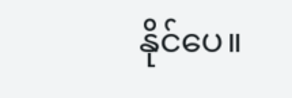နိုင်ပေ။